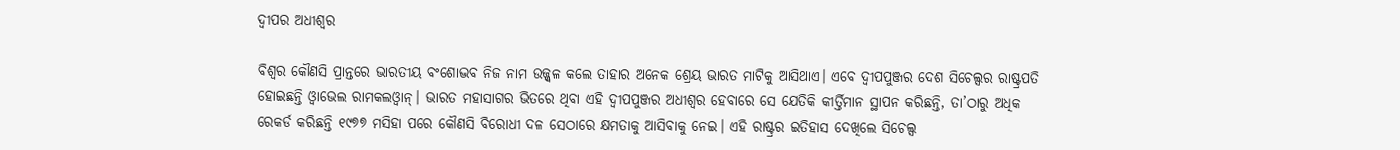ଦ୍ୱୀପର ଅଧୀଶ୍ୱର

ବିଶ୍ୱର କୌଣସି ପ୍ରାନ୍ତରେ ଭାରତୀୟ ବଂଶୋଦ୍ଭବ ନିଜ ନାମ ଉଜ୍ଜ୍ୱଳ କଲେ ତାହାର ଅନେକ ଶ୍ରେୟ ଭାରତ ମାଟିକୁ ଆସିଥାଏ। ଏବେ ଦ୍ୱୀପପୁଞ୍ଜର ଦେଶ ସିଚେଲ୍ସର ରାଷ୍ଟ୍ରପତି ହୋଇଛନ୍ତି ଓ୍ବାଭେଲ ରାମକଲଓ୍ବାନ୍‌। ଭାରତ ମହାସାଗର ଭିତରେ ଥିବା ଏହି ଦ୍ୱୀପପୁଞ୍ଜର ଅଧୀଶ୍ୱର ହେବାରେ ସେ ଯେତିକି କୀର୍ତ୍ତିମାନ ସ୍ଥାପନ କରିଛନ୍ତି, ତା’ଠାରୁ ଅଧିକ ରେକର୍ଡ କରିଛନ୍ତି ୧୯୭୭ ମସିହା ପରେ କୌଣସି ବିରୋଧୀ ଦଳ ସେଠାରେ କ୍ଷମତାକୁ ଆସିବାକୁ ନେଇ। ଏହି ରାଷ୍ଟ୍ରର ଇତିହାସ ଦେଖିଲେ ସିଚେଲ୍ସ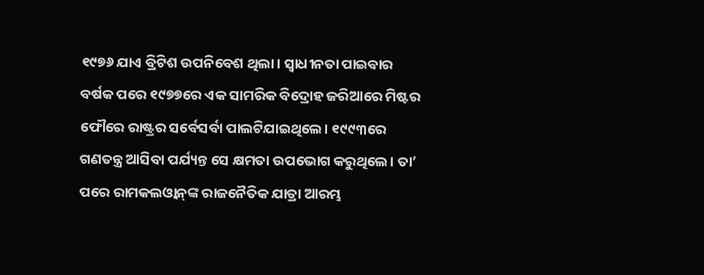୧୯୭୬ ଯାଏ ବ୍ରିଟିଶ ଉପନିବେଶ ଥିଲା। ସ୍ବାଧୀନତା ପାଇବାର ବର୍ଷକ ପରେ ୧୯୭୭ରେ ଏକ ସାମରିକ ବିଦ୍ରୋହ ଜରିଆରେ ମିଷ୍ଟର ଫୌରେ ରାଷ୍ଟ୍ରର ସର୍ବେସର୍ବା ପାଲଟିଯାଇଥିଲେ। ୧୯୯୩ରେ ଗଣତନ୍ତ୍ର ଆସିବା ପର୍ଯ୍ୟନ୍ତ ସେ କ୍ଷମତା ଉପଭୋଗ କରୁଥିଲେ। ତା’ ପରେ ରାମକଲଓ୍ବାନ୍‌ଙ୍କ ରାଜନୈତିକ ଯାତ୍ରା ଆରମ୍ଭ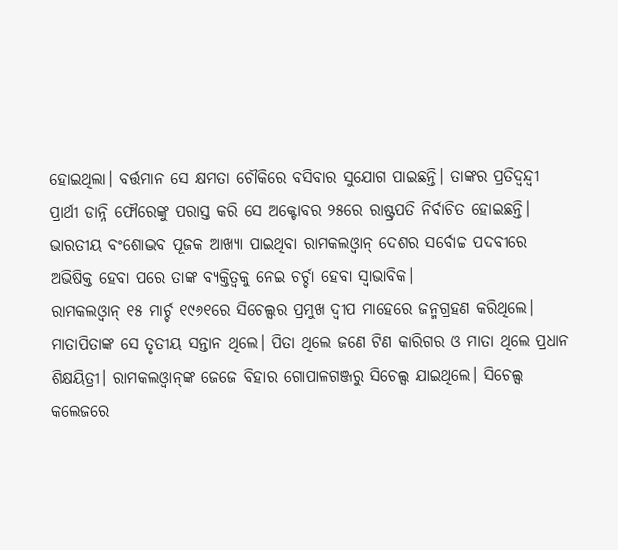ହୋଇଥିଲା। ବର୍ତ୍ତମାନ ସେ କ୍ଷମତା ଚୌକିରେ ବସିବାର ସୁଯୋଗ ପାଇଛନ୍ତି। ତାଙ୍କର ପ୍ରତିଦ୍ୱନ୍ଦ୍ୱୀ ପ୍ରାର୍ଥୀ ଡାନ୍ନି ଫୌରେଙ୍କୁ ପରାସ୍ତ କରି ସେ ଅକ୍ଟୋବର ୨୫ରେ ରାଷ୍ଟ୍ରପତି ନିର୍ବାଚିତ ହୋଇଛନ୍ତି। ଭାରତୀୟ ବଂଶୋଦ୍ଭବ ପୂଜକ ଆଖ୍ୟା ପାଇଥିବା ରାମକଲଓ୍ବାନ୍‌ ଦେଶର ସର୍ବୋଚ୍ଚ ପଦବୀରେ ଅଭିଷିକ୍ତ ହେବା ପରେ ତାଙ୍କ ବ୍ୟକ୍ତିତ୍ୱକୁ ନେଇ ଚର୍ଚ୍ଚା ହେବା ସ୍ବାଭାବିକ।
ରାମକଲଓ୍ବାନ୍‌ ୧୫ ମାର୍ଚ୍ଚ ୧୯୬୧ରେ ସିଚେଲ୍ସର ପ୍ରମୁଖ ଦ୍ୱୀପ ମାହେରେ ଜନ୍ମଗ୍ରହଣ କରିଥିଲେ। ମାତାପିତାଙ୍କ ସେ ତୃତୀୟ ସନ୍ତାନ ଥିଲେ। ପିତା ଥିଲେ ଜଣେ ଟିଣ କାରିଗର ଓ ମାତା ଥିଲେ ପ୍ରଧାନ ଶିକ୍ଷୟିତ୍ରୀ। ରାମକଲଓ୍ବାନ୍‌ଙ୍କ ଜେଜେ ବିହାର ଗୋପାଳଗଞ୍ଜରୁ ସିଚେଲ୍ସ ଯାଇଥିଲେ। ସିଚେଲ୍ସ କଲେଜରେ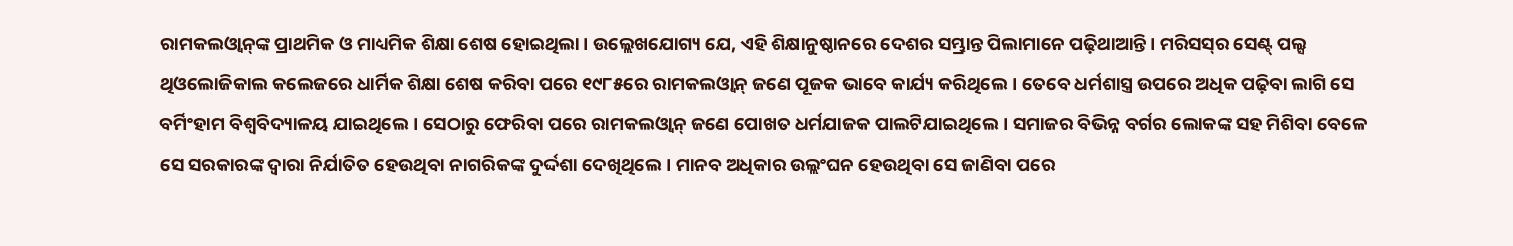ରାମକଲଓ୍ବାନ୍‌ଙ୍କ ପ୍ରାଥମିକ ଓ ମାଧ୍ୟମିକ ଶିକ୍ଷା ଶେଷ ହୋଇଥିଲା। ଉଲ୍ଲେଖଯୋଗ୍ୟ ଯେ, ଏହି ଶିକ୍ଷାନୁଷ୍ଠାନରେ ଦେଶର ସମ୍ଭ୍ରାନ୍ତ ପିଲାମାନେ ପଢ଼ିଥାଆନ୍ତି। ମରିସସ୍‌ର ସେଣ୍ଟ୍‌ ପଲ୍ସ ଥିଓଲୋଜିକାଲ କଲେଜରେ ଧାର୍ମିକ ଶିକ୍ଷା ଶେଷ କରିବା ପରେ ୧୯୮୫ରେ ରାମକଲଓ୍ବାନ୍‌ ଜଣେ ପୂଜକ ଭାବେ କାର୍ଯ୍ୟ କରିଥିଲେ। ତେବେ ଧର୍ମଶାସ୍ତ୍ର ଉପରେ ଅଧିକ ପଢ଼ିବା ଲାଗି ସେ ବର୍ମିଂହାମ ବିଶ୍ୱବିଦ୍ୟାଳୟ ଯାଇଥିଲେ। ସେଠାରୁ ଫେରିବା ପରେ ରାମକଲଓ୍ବାନ୍‌ ଜଣେ ପୋଖତ ଧର୍ମଯାଜକ ପାଲଟିଯାଇଥିଲେ। ସମାଜର ବିଭିନ୍ନ ବର୍ଗର ଲୋକଙ୍କ ସହ ମିଶିବା ବେଳେ ସେ ସରକାରଙ୍କ ଦ୍ୱାରା ନିର୍ଯାତିତ ହେଉଥିବା ନାଗରିକଙ୍କ ଦୁର୍ଦ୍ଦଶା ଦେଖିଥିଲେ। ମାନବ ଅଧିକାର ଉଲ୍ଲଂଘନ ହେଉଥିବା ସେ ଜାଣିବା ପରେ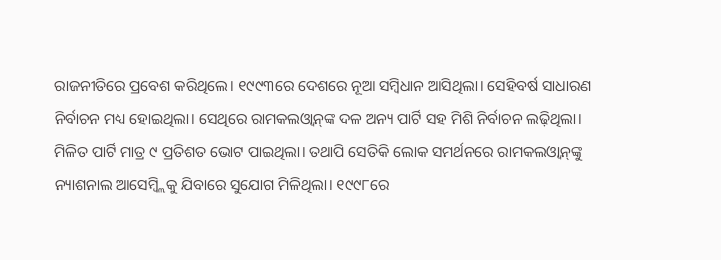ରାଜନୀତିରେ ପ୍ରବେଶ କରିଥିଲେ। ୧୯୯୩ରେ ଦେଶରେ ନୂଆ ସମ୍ବିଧାନ ଆସିଥିଲା। ସେହିବର୍ଷ ସାଧାରଣ ନିର୍ବାଚନ ମଧ୍ୟ ହୋଇଥିଲା। ସେଥିରେ ରାମକଲଓ୍ବାନ୍‌ଙ୍କ ଦଳ ଅନ୍ୟ ପାର୍ଟି ସହ ମିଶି ନିର୍ବାଚନ ଲଢ଼ିଥିଲା। ମିଳିତ ପାର୍ଟି ମାତ୍ର ୯ ପ୍ରତିଶତ ଭୋଟ ପାଇଥିଲା। ତଥାପି ସେତିକି ଲୋକ ସମର୍ଥନରେ ରାମକଲଓ୍ବାନ୍‌ଙ୍କୁ ନ୍ୟାଶନାଲ ଆସେମ୍ବ୍ଲିକୁ ଯିବାରେ ସୁଯୋଗ ମିଳିଥିଲା। ୧୯୯୮ରେ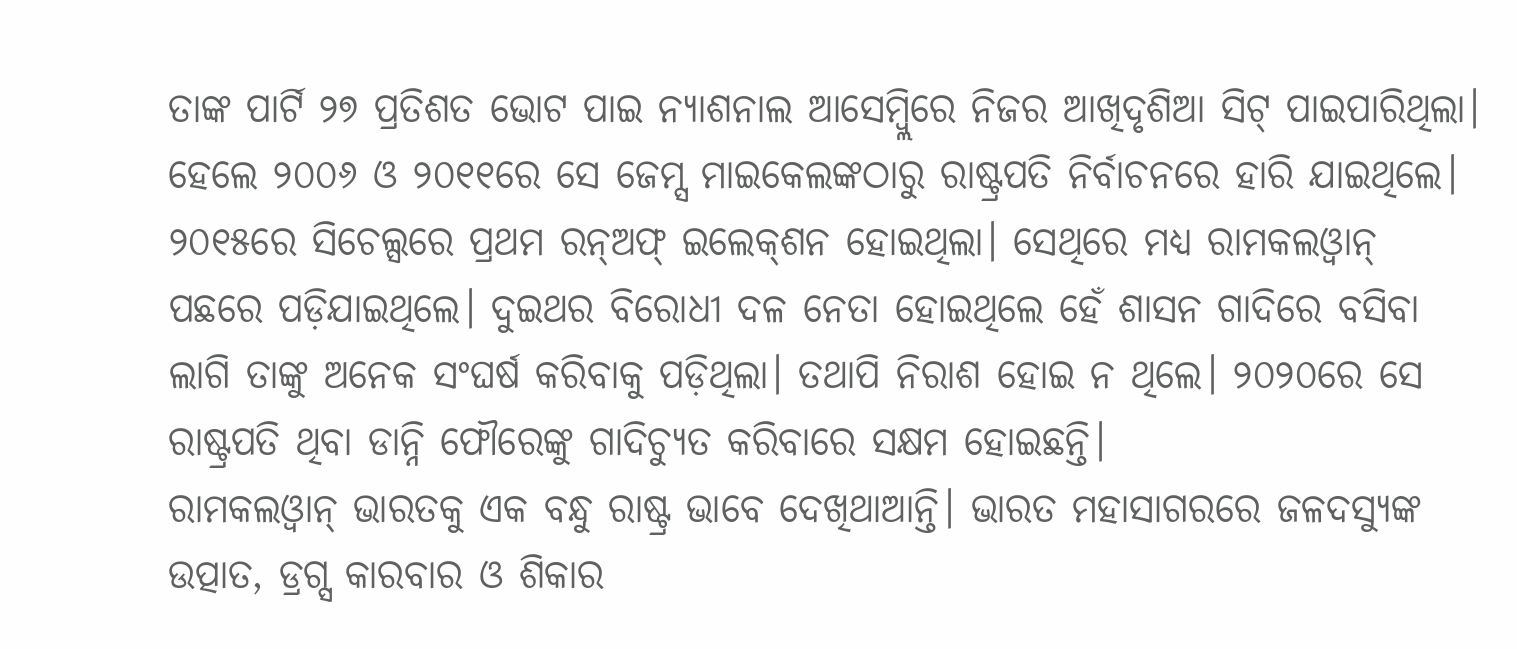ତାଙ୍କ ପାର୍ଟି ୨୭ ପ୍ରତିଶତ ଭୋଟ ପାଇ ନ୍ୟାଶନାଲ ଆସେମ୍ବ୍ଲିରେ ନିଜର ଆଖିଦୃଶିଆ ସିଟ୍‌ ପାଇପାରିଥିଲା। ହେଲେ ୨୦୦୬ ଓ ୨୦୧୧ରେ ସେ ଜେମ୍ସ ମାଇକେଲଙ୍କଠାରୁ ରାଷ୍ଟ୍ରପତି ନିର୍ବାଚନରେ ହାରି ଯାଇଥିଲେ। ୨୦୧୫ରେ ସିଚେଲ୍ସରେ ପ୍ରଥମ ରନ୍‌ଅଫ୍‌ ଇଲେକ୍‌ଶନ ହୋଇଥିଲା। ସେଥିରେ ମଧ୍ୟ ରାମକଲଓ୍ବାନ୍‌ ପଛରେ ପଡ଼ିଯାଇଥିଲେ। ଦୁଇଥର ବିରୋଧୀ ଦଳ ନେତା ହୋଇଥିଲେ ହେଁ ଶାସନ ଗାଦିରେ ବସିବା ଲାଗି ତାଙ୍କୁ ଅନେକ ସଂଘର୍ଷ କରିବାକୁ ପଡ଼ିଥିଲା। ତଥାପି ନିରାଶ ହୋଇ ନ ଥିଲେ। ୨୦୨୦ରେ ସେ ରାଷ୍ଟ୍ରପତି ଥିବା ଡାନ୍ନି ଫୌରେଙ୍କୁ ଗାଦିଚ୍ୟୁତ କରିବାରେ ସକ୍ଷମ ହୋଇଛନ୍ତି।
ରାମକଲଓ୍ବାନ୍‌ ଭାରତକୁ ଏକ ବନ୍ଧୁ ରାଷ୍ଟ୍ର ଭାବେ ଦେଖିଥାଆନ୍ତି। ଭାରତ ମହାସାଗରରେ ଜଳଦସ୍ୟୁଙ୍କ ଉତ୍ପାତ, ଡ୍ରଗ୍ସ କାରବାର ଓ ଶିକାର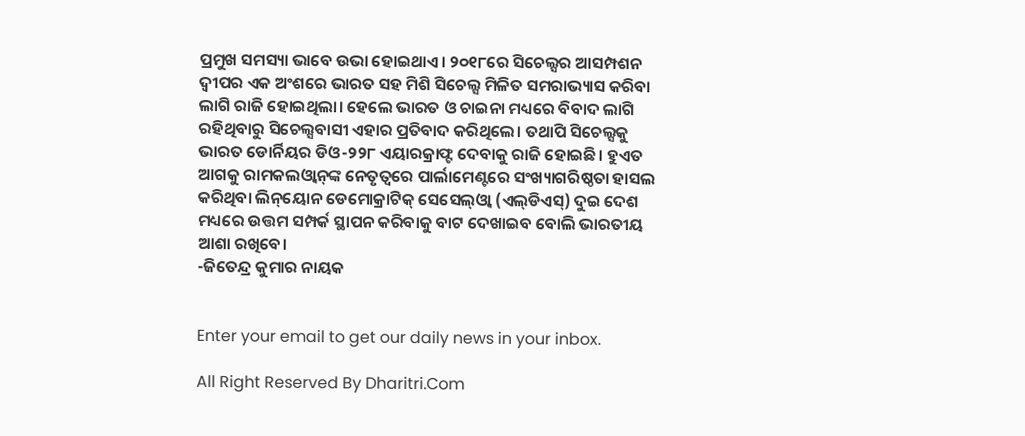ପ୍ରମୁଖ ସମସ୍ୟା ଭାବେ ଉଭା ହୋଇଥାଏ। ୨୦୧୮ରେ ସିଚେଲ୍ସର ଆସମ୍ପଶନ ଦ୍ୱୀପର ଏକ ଅଂଶରେ ଭାରତ ସହ ମିଶି ସିଚେଲ୍ସ ମିଳିତ ସମରାଭ୍ୟାସ କରିବା ଲାଗି ରାଜି ହୋଇଥିଲା। ହେଲେ ଭାରତ ଓ ଚାଇନା ମଧ୍ୟରେ ବିବାଦ ଲାଗି ରହିଥିବାରୁ ସିଚେଲ୍ସବାସୀ ଏହାର ପ୍ରତିବାଦ କରିଥିଲେ। ତଥାପି ସିଚେଲ୍ସକୁ ଭାରତ ଡୋର୍ନିୟର ଡିଓ-୨୨୮ ଏୟାରକ୍ରାଫ୍ଟ ଦେବାକୁ ରାଜି ହୋଇଛି। ହୁଏତ ଆଗକୁ ରାମକଲଓ୍ବାନ୍‌ଙ୍କ ନେତୃତ୍ୱରେ ପାର୍ଲାମେଣ୍ଟରେ ସଂଖ୍ୟାଗରିଷ୍ଠତା ହାସଲ କରିଥିବା ଲିନ୍‌ୟୋନ ଡେମୋକ୍ରାଟିକ୍‌ ସେସେଲ୍‌ଓ୍ବା (ଏଲ୍‌ଡିଏସ୍‌) ଦୁଇ ଦେଶ ମଧ୍ୟରେ ଉତ୍ତମ ସମ୍ପର୍କ ସ୍ଥାପନ କରିବାକୁ ବାଟ ଦେଖାଇବ ବୋଲି ଭାରତୀୟ ଆଶା ରଖିବେ।
-ଜିତେନ୍ଦ୍ର କୁମାର ନାୟକ


Enter your email to get our daily news in your inbox.

All Right Reserved By Dharitri.Com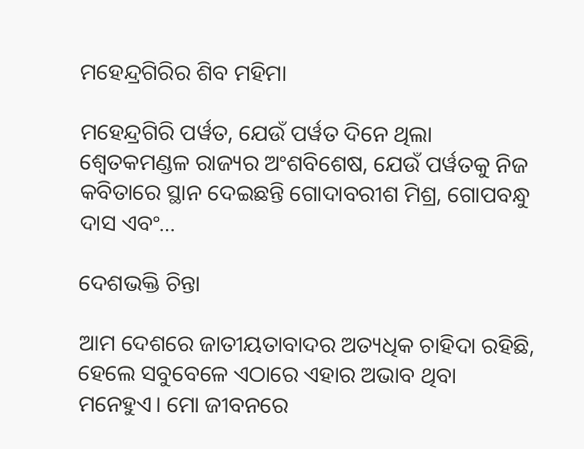ମହେନ୍ଦ୍ରଗିରିର ଶିବ ମହିମା

ମହେନ୍ଦ୍ରଗିରି ପର୍ୱତ, ଯେଉଁ ପର୍ୱତ ଦିନେ ଥିଲା ଶ୍ୱେତକମଣ୍ଡଳ ରାଜ୍ୟର ଅଂଶବିଶେଷ, ଯେଉଁ ପର୍ୱତକୁ ନିଜ କବିତାରେ ସ୍ଥାନ ଦେଇଛନ୍ତି ଗୋଦାବରୀଶ ମିଶ୍ର, ଗୋପବନ୍ଧୁ ଦାସ ଏବଂ…

ଦେଶଭକ୍ତି ଚିନ୍ତା

ଆମ ଦେଶରେ ଜାତୀୟତାବାଦର ଅତ୍ୟଧିକ ଚାହିଦା ରହିଛି, ହେଲେ ସବୁବେଳେ ଏଠାରେ ଏହାର ଅଭାବ ଥିବା ମନେହୁଏ। ମୋ ଜୀବନରେ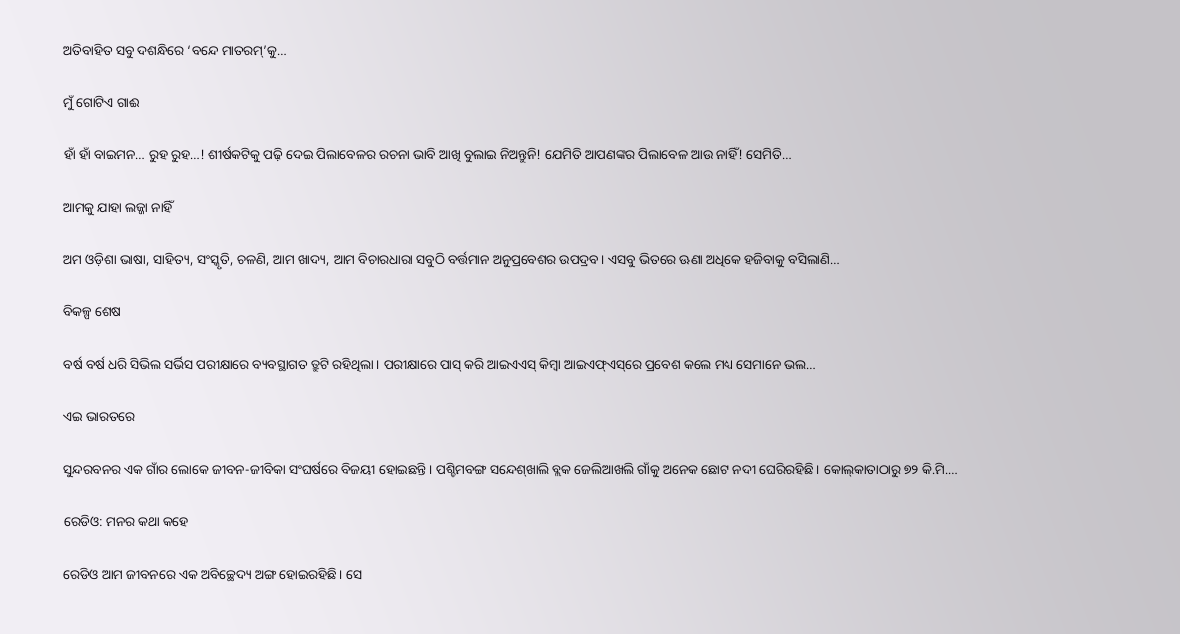ଅତିବାହିତ ସବୁ ଦଶନ୍ଧିରେ ‘ବନ୍ଦେ ମାତରମ୍‌’କୁ…

ମୁଁ ଗୋଟିଏ ଗାଈ

ହାଁ ହାଁ ବାଇମନ… ରୁହ ରୁହ…! ଶୀର୍ଷକଟିକୁ ପଢ଼ି ଦେଇ ପିଲାବେଳର ରଚନା ଭାବି ଆଖି ବୁଲାଇ ନିଅନ୍ତୁନି! ଯେମିତି ଆପଣଙ୍କର ପିଲାବେଳ ଆଉ ନାହିଁ! ସେମିତି…

ଆମକୁ ଯାହା ଲଜ୍ଜା ନାହିଁ

ଅମ ଓଡ଼ିଶା ଭାଷା, ସାହିତ୍ୟ, ସଂସ୍କୃତି, ଚଳଣି, ଆମ ଖାଦ୍ୟ, ଆମ ବିଚାରଧାରା ସବୁଠି ବର୍ତ୍ତମାନ ଅନୁପ୍ରବେଶର ଉପଦ୍ରବ। ଏସବୁ ଭିତରେ ଊଣା ଅଧିକେ ହଜିବାକୁ ବସିଲାଣି…

ବିକଳ୍ପ ଶେଷ

ବର୍ଷ ବର୍ଷ ଧରି ସିଭିଲ ସର୍ଭିସ ପରୀକ୍ଷାରେ ବ୍ୟବସ୍ଥାଗତ ତ୍ରୁଟି ରହିଥିଲା। ପରୀକ୍ଷାରେ ପାସ୍‌ କରି ଆଇଏଏସ୍‌ କିମ୍ବା ଆଇଏଫ୍‌ଏସ୍‌ରେ ପ୍ରବେଶ କଲେ ମଧ୍ୟ ସେମାନେ ଭଲ…

ଏଇ ଭାରତରେ

ସୁନ୍ଦରବନର ଏକ ଗାଁର ଲୋକେ ଜୀବନ-ଜୀବିକା ସଂଘର୍ଷରେ ବିଜୟୀ ହୋଇଛନ୍ତି। ପଶ୍ଚିମବଙ୍ଗ ସନ୍ଦେଶ୍‌ଖାଲି ବ୍ଲକ ଜେଲିଆଖଲି ଗାଁକୁ ଅନେକ ଛୋଟ ନଦୀ ଘେରିରହିଛି। କୋଲ୍‌କାତାଠାରୁ ୭୨ କି.ମି.…

ରେଡିଓ: ମନର କଥା କହେ

ରେଡିଓ ଆମ ଜୀବନରେ ଏକ ଅବିଚ୍ଛେଦ୍ୟ ଅଙ୍ଗ ହୋଇରହିଛି। ସେ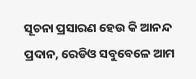ସୂଚନା ପ୍ରସାରଣ ହେଉ କି ଆନନ୍ଦ ପ୍ରଦାନ, ରେଡିଓ ସବୁବେଳେ ଆମ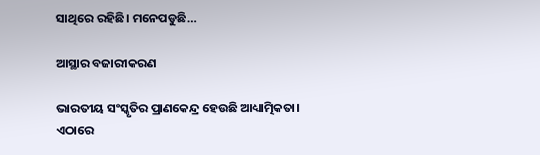ସାଥିରେ ରହିଛି। ମନେପଡୁଛି…

ଆସ୍ଥାର ବଜାରୀକରଣ

ଭାରତୀୟ ସଂସ୍କୃତିର ପ୍ରାଣକେନ୍ଦ୍ର ହେଉଛି ଆଧ୍ୟାତ୍ମିକତା। ଏଠାରେ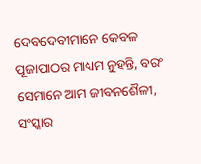ଦେବଦେବୀମାନେ କେବଳ ପୂଜାପାଠର ମାଧ୍ୟମ ନୁହନ୍ତି, ବରଂ ସେମାନେ ଆମ ଜୀବନଶୈଳୀ, ସଂସ୍କାର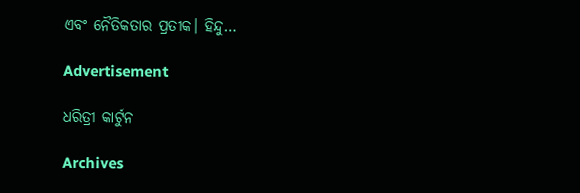ଏବଂ ନୈତିକତାର ପ୍ରତୀକ। ହିନ୍ଦୁ…

Advertisement

ଧରିତ୍ରୀ କାର୍ଟୁନ

Archives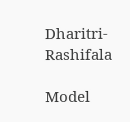Dharitri-Rashifala

Model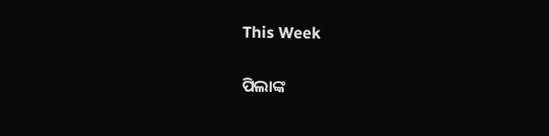This Week

ପିଲାଙ୍କ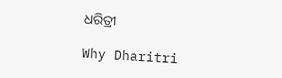ଧରିତ୍ରୀ

Why Dharitri